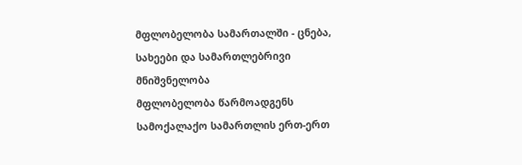მფლობელობა სამართალში - ცნება, სახეები და სამართლებრივი მნიშვნელობა
მფლობელობა წარმოადგენს სამოქალაქო სამართლის ერთ-ერთ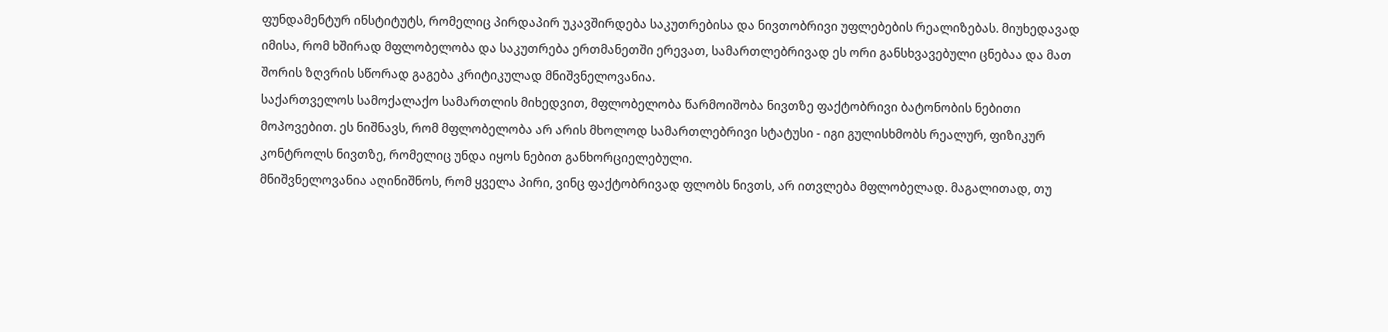ფუნდამენტურ ინსტიტუტს, რომელიც პირდაპირ უკავშირდება საკუთრებისა და ნივთობრივი უფლებების რეალიზებას. მიუხედავად იმისა, რომ ხშირად მფლობელობა და საკუთრება ერთმანეთში ერევათ, სამართლებრივად ეს ორი განსხვავებული ცნებაა და მათ შორის ზღვრის სწორად გაგება კრიტიკულად მნიშვნელოვანია.
საქართველოს სამოქალაქო სამართლის მიხედვით, მფლობელობა წარმოიშობა ნივთზე ფაქტობრივი ბატონობის ნებითი მოპოვებით. ეს ნიშნავს, რომ მფლობელობა არ არის მხოლოდ სამართლებრივი სტატუსი - იგი გულისხმობს რეალურ, ფიზიკურ კონტროლს ნივთზე, რომელიც უნდა იყოს ნებით განხორციელებული.
მნიშვნელოვანია აღინიშნოს, რომ ყველა პირი, ვინც ფაქტობრივად ფლობს ნივთს, არ ითვლება მფლობელად. მაგალითად, თუ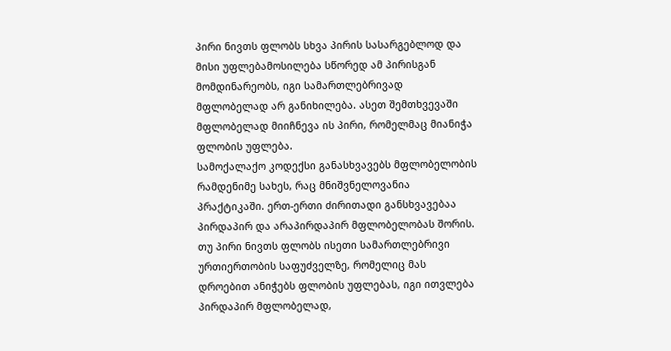პირი ნივთს ფლობს სხვა პირის სასარგებლოდ და მისი უფლებამოსილება სწორედ ამ პირისგან მომდინარეობს, იგი სამართლებრივად მფლობელად არ განიხილება. ასეთ შემთხვევაში მფლობელად მიიჩნევა ის პირი, რომელმაც მიანიჭა ფლობის უფლება.
სამოქალაქო კოდექსი განასხვავებს მფლობელობის რამდენიმე სახეს, რაც მნიშვნელოვანია პრაქტიკაში. ერთ-ერთი ძირითადი განსხვავებაა პირდაპირ და არაპირდაპირ მფლობელობას შორის. თუ პირი ნივთს ფლობს ისეთი სამართლებრივი ურთიერთობის საფუძველზე, რომელიც მას დროებით ანიჭებს ფლობის უფლებას, იგი ითვლება პირდაპირ მფლობელად,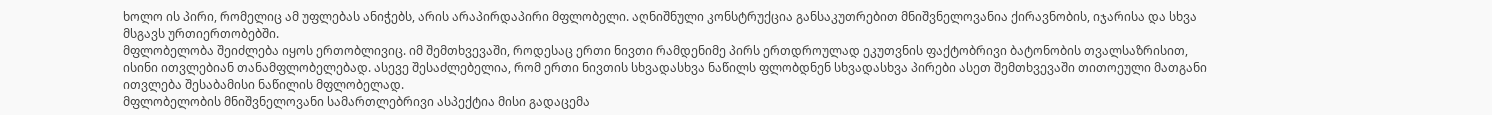ხოლო ის პირი, რომელიც ამ უფლებას ანიჭებს, არის არაპირდაპირი მფლობელი. აღნიშნული კონსტრუქცია განსაკუთრებით მნიშვნელოვანია ქირავნობის, იჯარისა და სხვა მსგავს ურთიერთობებში.
მფლობელობა შეიძლება იყოს ერთობლივიც. იმ შემთხვევაში, როდესაც ერთი ნივთი რამდენიმე პირს ერთდროულად ეკუთვნის ფაქტობრივი ბატონობის თვალსაზრისით, ისინი ითვლებიან თანამფლობელებად. ასევე შესაძლებელია, რომ ერთი ნივთის სხვადასხვა ნაწილს ფლობდნენ სხვადასხვა პირები ასეთ შემთხვევაში თითოეული მათგანი ითვლება შესაბამისი ნაწილის მფლობელად.
მფლობელობის მნიშვნელოვანი სამართლებრივი ასპექტია მისი გადაცემა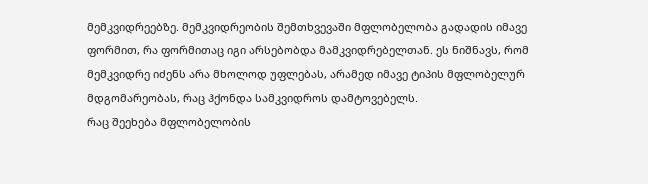მემკვიდრეებზე. მემკვიდრეობის შემთხვევაში მფლობელობა გადადის იმავე ფორმით, რა ფორმითაც იგი არსებობდა მამკვიდრებელთან. ეს ნიშნავს, რომ მემკვიდრე იძენს არა მხოლოდ უფლებას, არამედ იმავე ტიპის მფლობელურ მდგომარეობას, რაც ჰქონდა სამკვიდროს დამტოვებელს.
რაც შეეხება მფლობელობის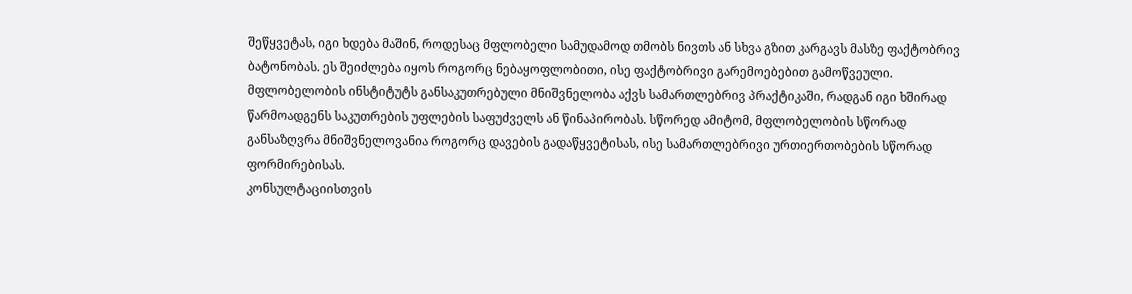შეწყვეტას, იგი ხდება მაშინ, როდესაც მფლობელი სამუდამოდ თმობს ნივთს ან სხვა გზით კარგავს მასზე ფაქტობრივ ბატონობას. ეს შეიძლება იყოს როგორც ნებაყოფლობითი, ისე ფაქტობრივი გარემოებებით გამოწვეული.
მფლობელობის ინსტიტუტს განსაკუთრებული მნიშვნელობა აქვს სამართლებრივ პრაქტიკაში, რადგან იგი ხშირად წარმოადგენს საკუთრების უფლების საფუძველს ან წინაპირობას. სწორედ ამიტომ, მფლობელობის სწორად განსაზღვრა მნიშვნელოვანია როგორც დავების გადაწყვეტისას, ისე სამართლებრივი ურთიერთობების სწორად ფორმირებისას.
კონსულტაციისთვის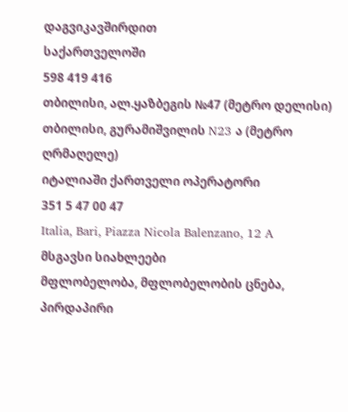დაგვიკავშირდით
საქართველოში
598 419 416
თბილისი, ალ.ყაზბეგის №47 (მეტრო დელისი)
თბილისი, გურამიშვილის N23 ა (მეტრო ღრმაღელე)
იტალიაში ქართველი ოპერატორი
351 5 47 00 47
Italia, Bari, Piazza Nicola Balenzano, 12 A
მსგავსი სიახლეები
მფლობელობა, მფლობელობის ცნება, პირდაპირი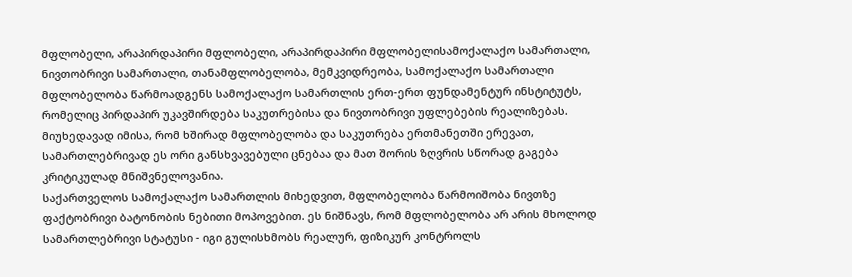მფლობელი, არაპირდაპირი მფლობელი, არაპირდაპირი მფლობელისამოქალაქო სამართალი, ნივთობრივი სამართალი, თანამფლობელობა, მემკვიდრეობა, სამოქალაქო სამართალი
მფლობელობა წარმოადგენს სამოქალაქო სამართლის ერთ-ერთ ფუნდამენტურ ინსტიტუტს, რომელიც პირდაპირ უკავშირდება საკუთრებისა და ნივთობრივი უფლებების რეალიზებას. მიუხედავად იმისა, რომ ხშირად მფლობელობა და საკუთრება ერთმანეთში ერევათ, სამართლებრივად ეს ორი განსხვავებული ცნებაა და მათ შორის ზღვრის სწორად გაგება კრიტიკულად მნიშვნელოვანია.
საქართველოს სამოქალაქო სამართლის მიხედვით, მფლობელობა წარმოიშობა ნივთზე ფაქტობრივი ბატონობის ნებითი მოპოვებით. ეს ნიშნავს, რომ მფლობელობა არ არის მხოლოდ სამართლებრივი სტატუსი - იგი გულისხმობს რეალურ, ფიზიკურ კონტროლს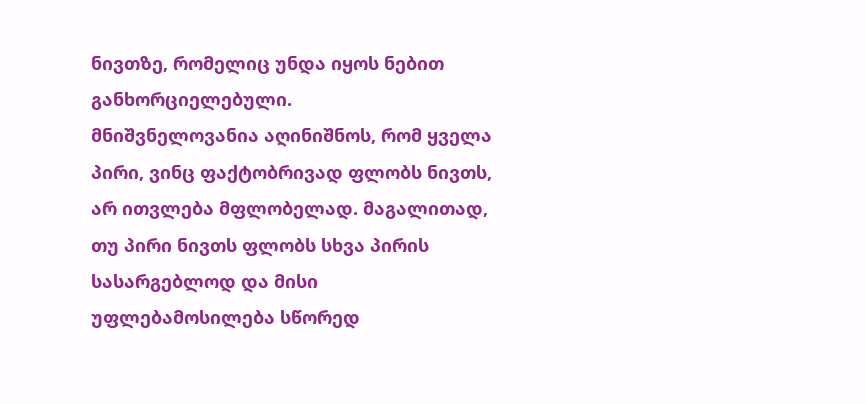ნივთზე, რომელიც უნდა იყოს ნებით განხორციელებული.
მნიშვნელოვანია აღინიშნოს, რომ ყველა პირი, ვინც ფაქტობრივად ფლობს ნივთს, არ ითვლება მფლობელად. მაგალითად, თუ პირი ნივთს ფლობს სხვა პირის სასარგებლოდ და მისი უფლებამოსილება სწორედ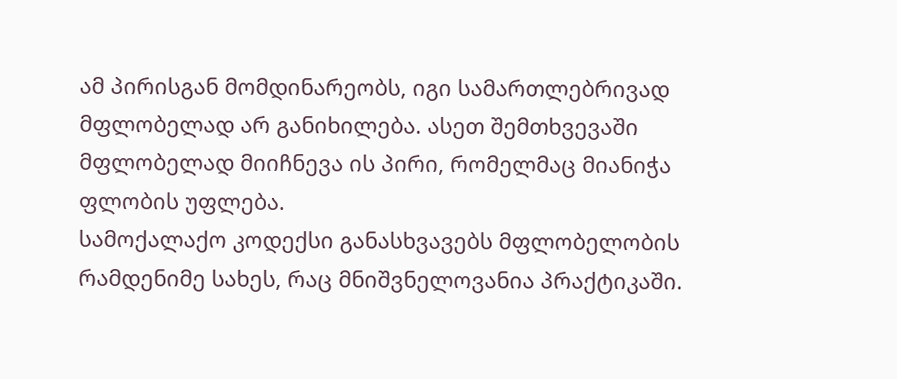ამ პირისგან მომდინარეობს, იგი სამართლებრივად მფლობელად არ განიხილება. ასეთ შემთხვევაში მფლობელად მიიჩნევა ის პირი, რომელმაც მიანიჭა ფლობის უფლება.
სამოქალაქო კოდექსი განასხვავებს მფლობელობის რამდენიმე სახეს, რაც მნიშვნელოვანია პრაქტიკაში.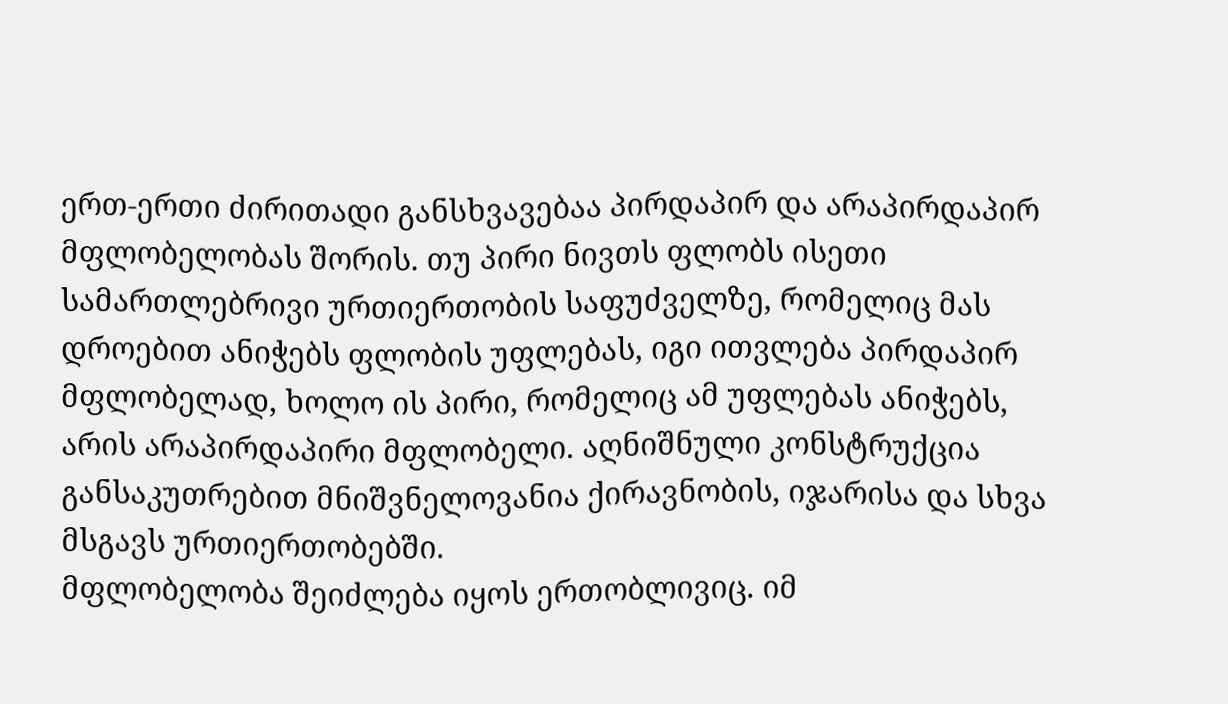ერთ-ერთი ძირითადი განსხვავებაა პირდაპირ და არაპირდაპირ მფლობელობას შორის. თუ პირი ნივთს ფლობს ისეთი სამართლებრივი ურთიერთობის საფუძველზე, რომელიც მას დროებით ანიჭებს ფლობის უფლებას, იგი ითვლება პირდაპირ მფლობელად, ხოლო ის პირი, რომელიც ამ უფლებას ანიჭებს, არის არაპირდაპირი მფლობელი. აღნიშნული კონსტრუქცია განსაკუთრებით მნიშვნელოვანია ქირავნობის, იჯარისა და სხვა მსგავს ურთიერთობებში.
მფლობელობა შეიძლება იყოს ერთობლივიც. იმ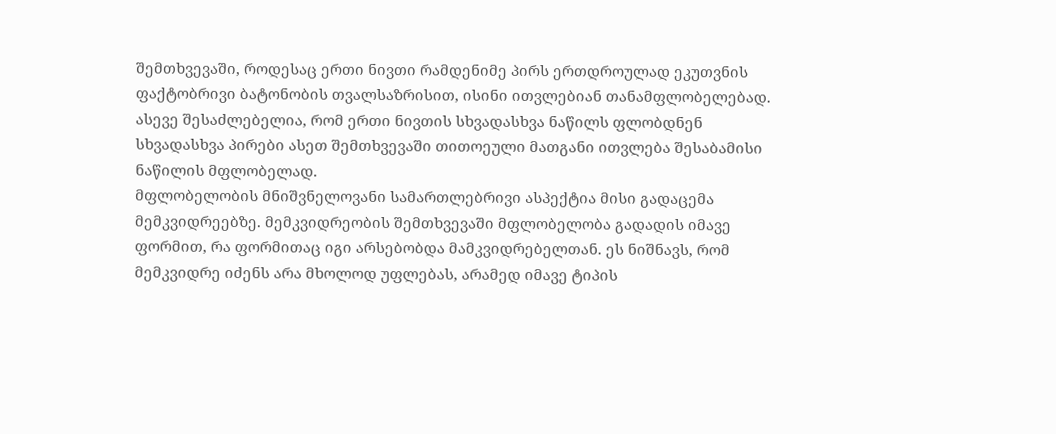შემთხვევაში, როდესაც ერთი ნივთი რამდენიმე პირს ერთდროულად ეკუთვნის ფაქტობრივი ბატონობის თვალსაზრისით, ისინი ითვლებიან თანამფლობელებად. ასევე შესაძლებელია, რომ ერთი ნივთის სხვადასხვა ნაწილს ფლობდნენ სხვადასხვა პირები ასეთ შემთხვევაში თითოეული მათგანი ითვლება შესაბამისი ნაწილის მფლობელად.
მფლობელობის მნიშვნელოვანი სამართლებრივი ასპექტია მისი გადაცემა მემკვიდრეებზე. მემკვიდრეობის შემთხვევაში მფლობელობა გადადის იმავე ფორმით, რა ფორმითაც იგი არსებობდა მამკვიდრებელთან. ეს ნიშნავს, რომ მემკვიდრე იძენს არა მხოლოდ უფლებას, არამედ იმავე ტიპის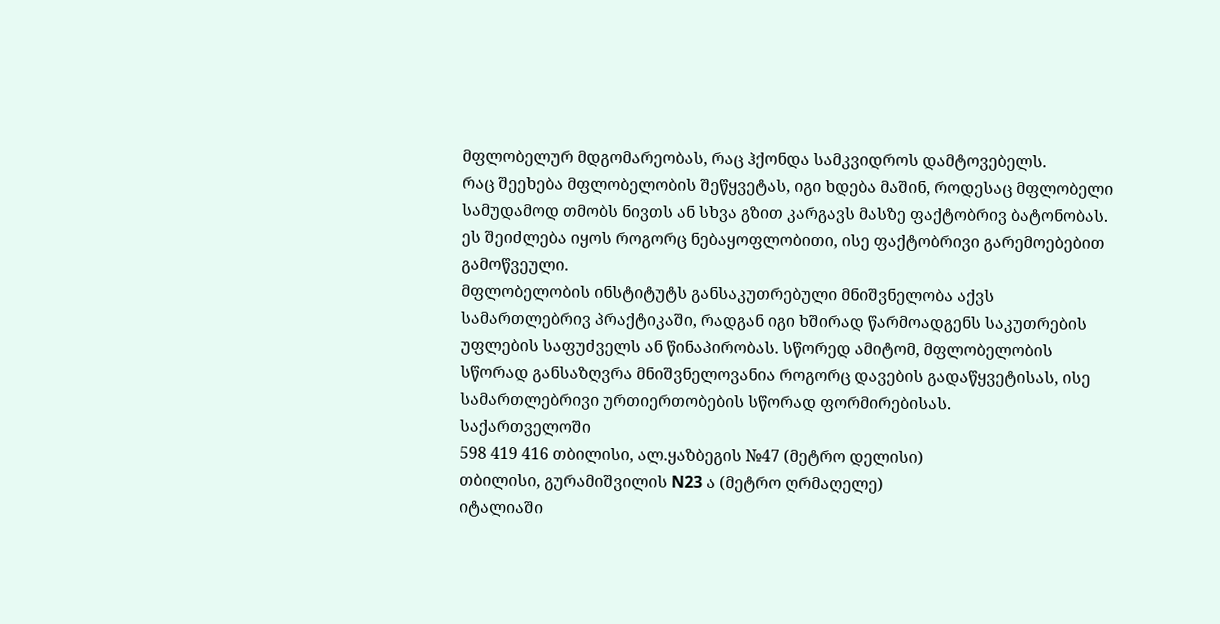მფლობელურ მდგომარეობას, რაც ჰქონდა სამკვიდროს დამტოვებელს.
რაც შეეხება მფლობელობის შეწყვეტას, იგი ხდება მაშინ, როდესაც მფლობელი სამუდამოდ თმობს ნივთს ან სხვა გზით კარგავს მასზე ფაქტობრივ ბატონობას. ეს შეიძლება იყოს როგორც ნებაყოფლობითი, ისე ფაქტობრივი გარემოებებით გამოწვეული.
მფლობელობის ინსტიტუტს განსაკუთრებული მნიშვნელობა აქვს სამართლებრივ პრაქტიკაში, რადგან იგი ხშირად წარმოადგენს საკუთრების უფლების საფუძველს ან წინაპირობას. სწორედ ამიტომ, მფლობელობის სწორად განსაზღვრა მნიშვნელოვანია როგორც დავების გადაწყვეტისას, ისე სამართლებრივი ურთიერთობების სწორად ფორმირებისას.
საქართველოში
598 419 416 თბილისი, ალ.ყაზბეგის №47 (მეტრო დელისი)
თბილისი, გურამიშვილის N23 ა (მეტრო ღრმაღელე)
იტალიაში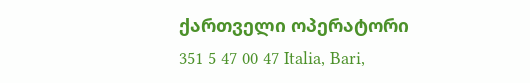ქართველი ოპერატორი
351 5 47 00 47 Italia, Bari,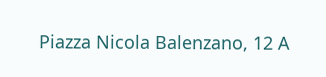Piazza Nicola Balenzano, 12 A